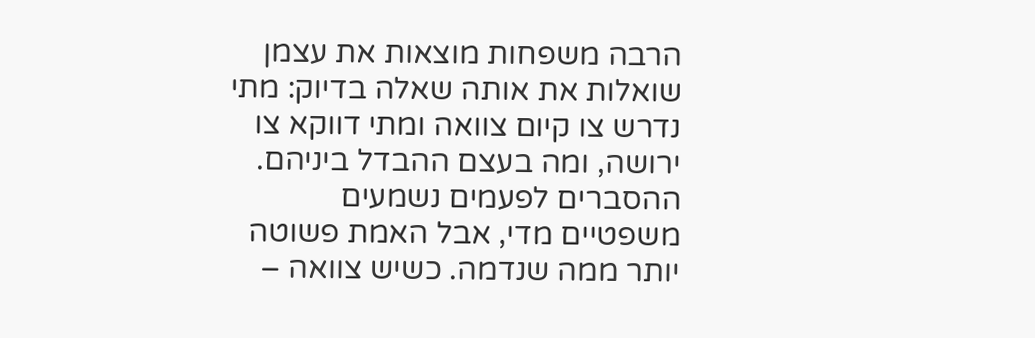הרבה משפחות מוצאות את עצמן שואלות את אותה שאלה בדיוק: מתי נדרש צו קיום צוואה ומתי דווקא צו ירושה, ומה בעצם ההבדל ביניהם. ההסברים לפעמים נשמעים משפטיים מדי, אבל האמת פשוטה יותר ממה שנדמה. כשיש צוואה –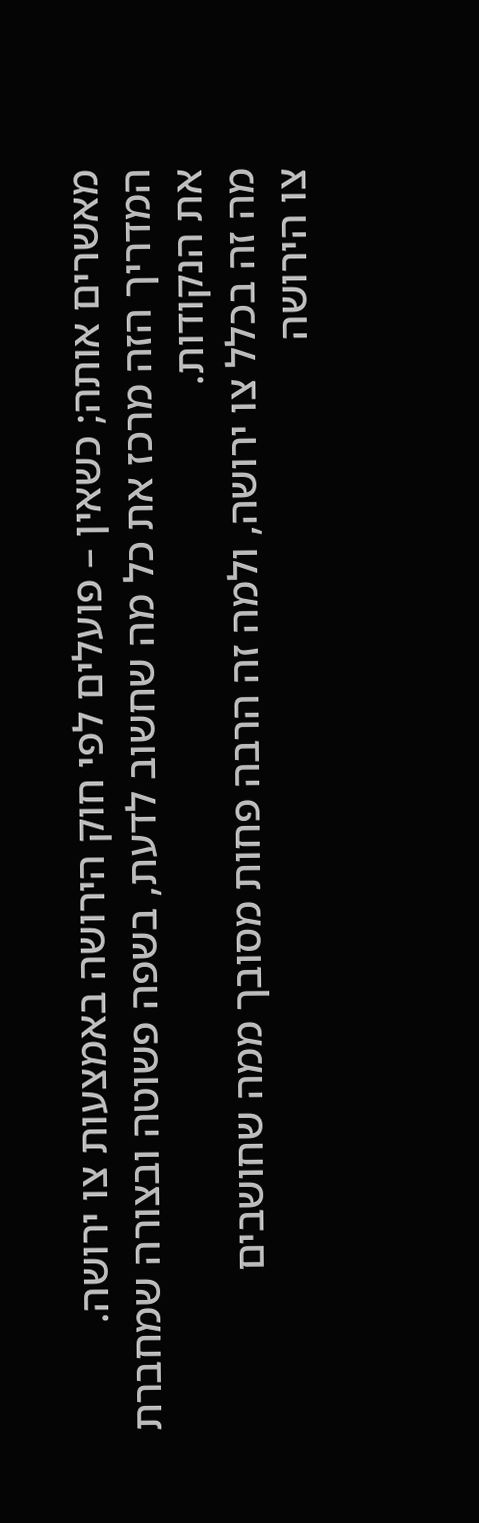מאשרים אותה; כשאין – פועלים לפי חוק הירושה באמצעות צו ירושה. המדריך הזה מרכז את כל מה שחשוב לדעת, בשפה פשוטה ובצורה שמחברת את הנקודות.
מה זה בכלל צו ירושה, ולמה זה הרבה פחות מסובך ממה שחושבים
צו הירושה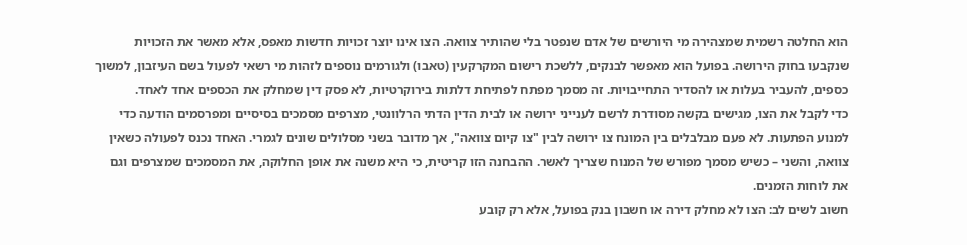הוא החלטה רשמית שמצהירה מי היורשים של אדם שנפטר בלי שהותיר צוואה. הצו אינו יוצר זכויות חדשות מאפס, אלא מאשר את הזכויות שנקבעו בחוק הירושה. בפועל הוא מאפשר לבנקים, ללשכת רישום המקרקעין (טאבו) ולגורמים נוספים לזהות מי רשאי לפעול בשם העיזבון, למשוך כספים, להעביר בעלות או להסדיר התחייבויות. זה מסמך מפתח לפתיחת דלתות בירוקרטיות, לא פסק דין שמחלק את הכספים אחד לאחד.
כדי לקבל את הצו, מגישים בקשה מסודרת לרשם לענייני ירושה או לבית הדין הדתי הרלוונטי, מצרפים מסמכים בסיסיים ומפרסמים הודעה כדי למנוע הפתעות. לא פעם מבלבלים בין המונח צו ירושה לבין "צו קיום צוואה", אך מדובר בשני מסלולים שונים לגמרי. האחד נכנס לפעולה כשאין צוואה, והשני – כשיש מסמך מפורש של המנוח שצריך לאשר. ההבחנה הזו קריטית, כי היא משנה את אופן החלוקה, את המסמכים שמצרפים וגם את לוחות הזמנים.
חשוב לשים לב: הצו לא מחלק דירה או חשבון בנק בפועל, אלא רק קובע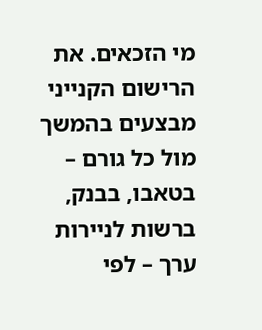מי הזכאים. את הרישום הקנייני מבצעים בהמשך מול כל גורם – בטאבו, בבנק, ברשות לניירות ערך – לפי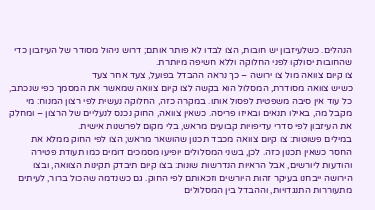הנהלים. כשלעיזבון יש חובות, הצו לבדו לא פותר אותם; דרוש ניהול מסודר של העיזבון כדי שהחובות יסולקו לפני החלוקה וללא חשיפה מיותרת.
צו קיום צוואה מול צו ירושה – כך נראה ההבדל בפועל, צעד אחר צעד
כשיש צוואה מסודרת, המסלול הוא בקשה לצו קיום צוואה שמאשר את המסמך כפי שנכתב, כל עוד אין סיבה משפטית לפסול אותו. במקרה כזה, החלוקה נעשית לפי רצון המנוח: מי מקבל מה, באילו תנאים ובאיזו פריסה. כשאין צוואה, החוק נכנס לנעליים של הרצון – ומחלק את העיזבון לפי סדרי עדיפויות קבועים מראש, בלי מקום לפרשנות אישית.
במילים פשוטות: צו קיום צוואה מכבד תכנון שהושאר מראש; הצו לפי החוק ממלא את החסר כשאין תכנון כזה. לכן, בשני המסלולים יופיעו מסמכים דומים כמו תעודת פטירה והודעות ליורשים, אבל הראיות הנדרשות שונות: בצו קיום תיבדק תקינות הצוואה, ובצו הירושה ייבחנו בעיקר זהות היורשים וזכאותם לפי החוק. גם כשנדמה שהכול ברור, לעיתים מתעוררות התנגדויות, וההבדל בין המסלולים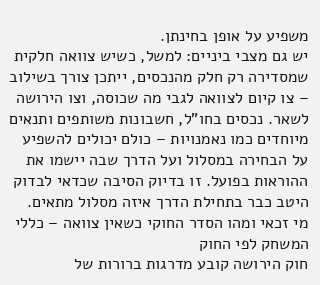משפיע על אופן בחינתן.
יש גם מצבי ביניים: למשל, כשיש צוואה חלקית שמסדירה רק חלק מהנכסים, ייתכן צורך בשילוב – צו קיום לצוואה לגבי מה שכוסה, וצו הירושה לשאר. נכסים בחו"ל, חשבונות משותפים ותנאים מיוחדים כמו נאמנויות – כולם יכולים להשפיע על הבחירה במסלול ועל הדרך שבה יישמו את ההוראות בפועל. זו בדיוק הסיבה שכדאי לבדוק היטב כבר בתחילת הדרך איזה מסלול מתאים.
מי זכאי ומהו הסדר החוקי כשאין צוואה – כללי המשחק לפי החוק
חוק הירושה קובע מדרגות ברורות של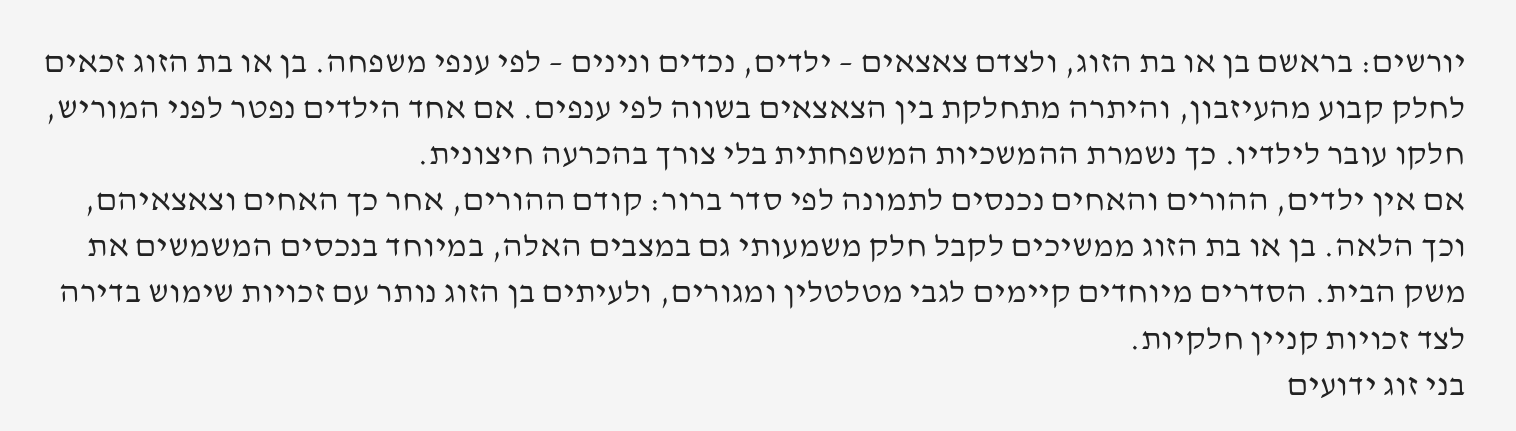יורשים: בראשם בן או בת הזוג, ולצדם צאצאים – ילדים, נכדים ונינים – לפי ענפי משפחה. בן או בת הזוג זכאים לחלק קבוע מהעיזבון, והיתרה מתחלקת בין הצאצאים בשווה לפי ענפים. אם אחד הילדים נפטר לפני המוריש, חלקו עובר לילדיו. כך נשמרת ההמשכיות המשפחתית בלי צורך בהכרעה חיצונית.
אם אין ילדים, ההורים והאחים נכנסים לתמונה לפי סדר ברור: קודם ההורים, אחר כך האחים וצאצאיהם, וכך הלאה. בן או בת הזוג ממשיכים לקבל חלק משמעותי גם במצבים האלה, במיוחד בנכסים המשמשים את משק הבית. הסדרים מיוחדים קיימים לגבי מטלטלין ומגורים, ולעיתים בן הזוג נותר עם זכויות שימוש בדירה לצד זכויות קניין חלקיות.
בני זוג ידועים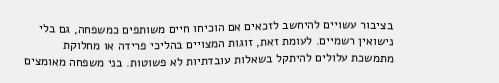בציבור עשויים להיחשב לזכאים אם הוכיחו חיים משותפים כמשפחה, גם בלי נישואין רשמיים. לעומת זאת, זוגות המצויים בהליכי פרידה או מחלוקת מתמשכת עלולים להיתקל בשאלות עובדתיות לא פשוטות. בני משפחה מאומצים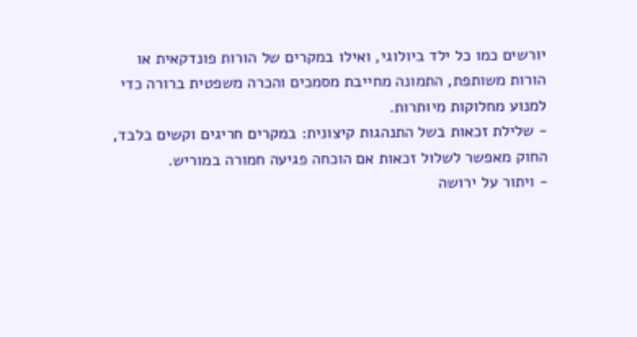יורשים כמו כל ילד ביולוגי, ואילו במקרים של הורות פונדקאית או הורות משותפת, התמונה מחייבת מסמכים והכרה משפטית ברורה כדי למנוע מחלוקות מיותרות.
- שלילת זכאות בשל התנהגות קיצונית: במקרים חריגים וקשים בלבד, החוק מאפשר לשלול זכאות אם הוכחה פגיעה חמורה במוריש.
- ויתור על ירושה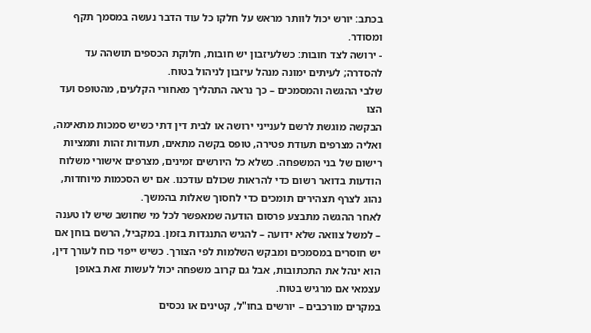בכתב: יורש יכול לוותר מראש על חלקו כל עוד הדבר נעשה במסמך תקף ומסודר.
- ירושה לצד חובות: כשלעיזבון יש חובות, חלוקת הכספים תושהה עד להסדרה; לעיתים ימונה מנהל עיזבון לניהול בטוח.
שלבי ההגשה והמסמכים – כך נראה התהליך מאחורי הקלעים, מהטופס ועד הצו
הבקשה מוגשת לרשם לענייני ירושה או לבית דין דתי כשיש סמכות מתאימה, ואליה מצרפים תעודת פטירה, טופס בקשה מתאים, תעודות זהות ותמציות רישום של בני המשפחה. כשלא כל היורשים זמינים, מצרפים אישורי משלוח הודעות בדואר רשום כדי להראות שכולם עודכנו. אם יש הסכמות מיוחדות, נהוג לצרף תצהירים תומכים כדי לחסוך שאלות בהמשך.
לאחר ההגשה מתבצע פרסום הודעה שמאפשר לכל מי שחושב שיש לו טענה – למשל צוואה שלא ידועה – להגיש התנגדות בזמן. במקביל, הרשם בוחן אם יש חוסרים במסמכים ומבקש השלמות לפי הצורך. כשיש ייפוי כוח לעורך דין, הוא ינהל את התכתובות, אבל גם קרוב משפחה יכול לעשות זאת באופן עצמאי אם מרגיש בטוח.
במקרים מורכבים – יורשים בחו"ל, קטינים או נכסים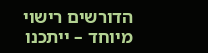הדורשים רישוי מיוחד – ייתכנו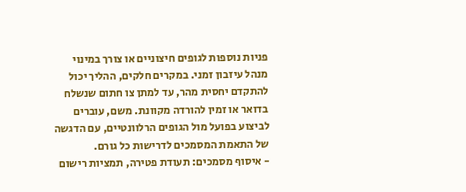פניות נוספות לגופים חיצוניים או צורך במינוי מנהל עיזבון זמני. במקרים חלקים, ההליך יכול להתקדם יחסית מהר, עד למתן צו חתום שנשלח בדואר או זמין להורדה מקוונת. משם, עוברים לביצוע בפועל מול הגופים הרלוונטיים, עם הדגשה של התאמת המסמכים לדרישות כל גורם.
- איסוף מסמכים: תעודת פטירה, תמציות רישום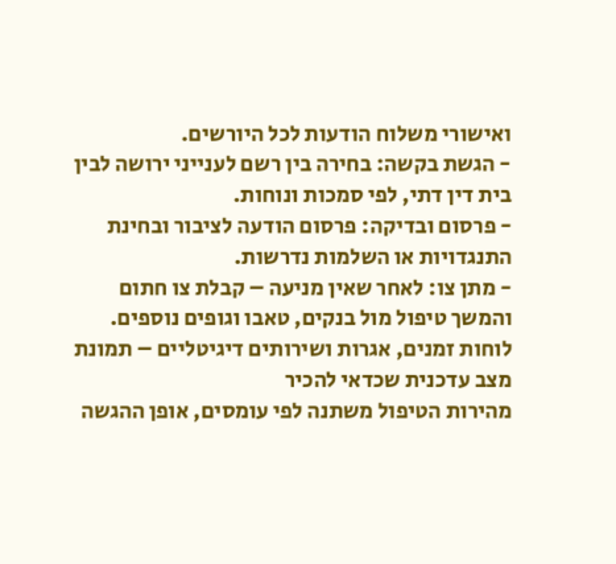ואישורי משלוח הודעות לכל היורשים.
- הגשת בקשה: בחירה בין רשם לענייני ירושה לבין בית דין דתי, לפי סמכות ונוחות.
- פרסום ובדיקה: פרסום הודעה לציבור ובחינת התנגדויות או השלמות נדרשות.
- מתן צו: לאחר שאין מניעה – קבלת צו חתום והמשך טיפול מול בנקים, טאבו וגופים נוספים.
לוחות זמנים, אגרות ושירותים דיגיטליים – תמונת מצב עדכנית שכדאי להכיר
מהירות הטיפול משתנה לפי עומסים, אופן ההגשה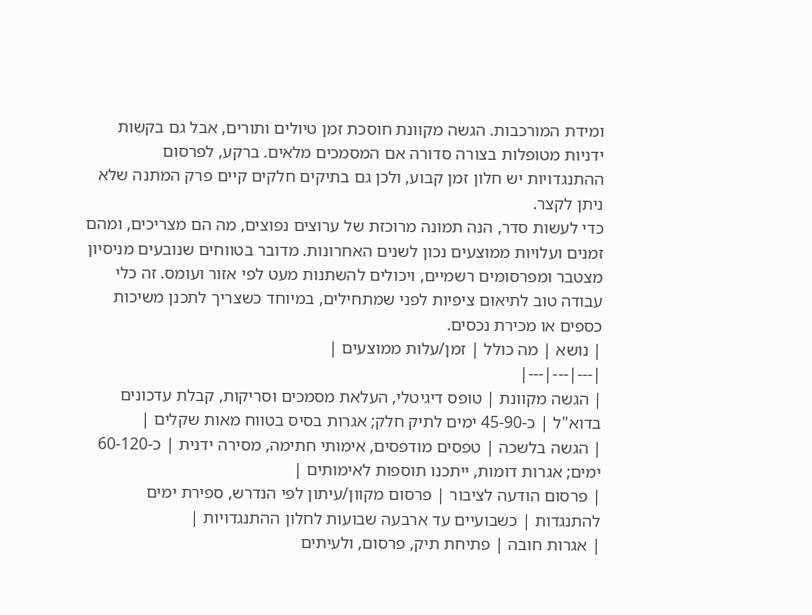ומידת המורכבות. הגשה מקוונת חוסכת זמן טיולים ותורים, אבל גם בקשות ידניות מטופלות בצורה סדורה אם המסמכים מלאים. ברקע, לפרסום ההתנגדויות יש חלון זמן קבוע, ולכן גם בתיקים חלקים קיים פרק המתנה שלא ניתן לקצר.
כדי לעשות סדר, הנה תמונה מרוכזת של ערוצים נפוצים, מה הם מצריכים, ומהם זמנים ועלויות ממוצעים נכון לשנים האחרונות. מדובר בטווחים שנובעים מניסיון מצטבר ומפרסומים רשמיים, ויכולים להשתנות מעט לפי אזור ועומס. זה כלי עבודה טוב לתיאום ציפיות לפני שמתחילים, במיוחד כשצריך לתכנן משיכות כספים או מכירת נכסים.
| נושא | מה כולל | זמן/עלות ממוצעים |
|---|---|---|
| הגשה מקוונת | טופס דיגיטלי, העלאת מסמכים וסריקות, קבלת עדכונים בדוא"ל | כ-45-90 ימים לתיק חלק; אגרות בסיס בטווח מאות שקלים |
| הגשה בלשכה | טפסים מודפסים, אימותי חתימה, מסירה ידנית | כ-60-120 ימים; אגרות דומות, ייתכנו תוספות לאימותים |
| פרסום הודעה לציבור | פרסום מקוון/עיתון לפי הנדרש, ספירת ימים להתנגדות | כשבועיים עד ארבעה שבועות לחלון ההתנגדויות |
| אגרות חובה | פתיחת תיק, פרסום, ולעיתים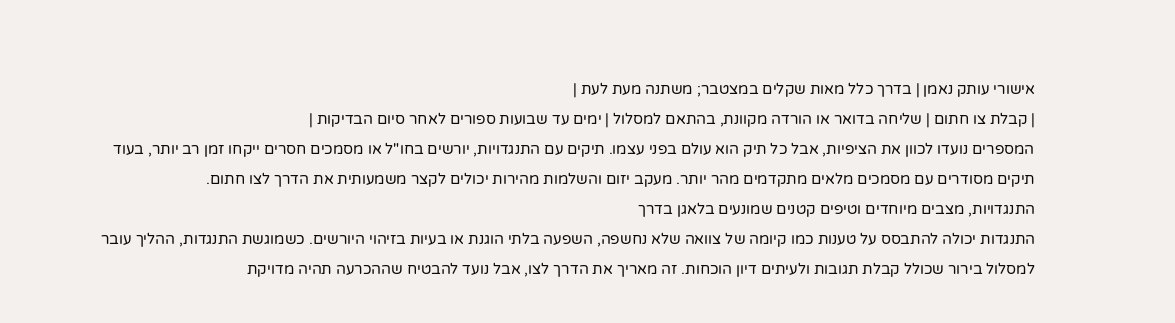אישורי עותק נאמן | בדרך כלל מאות שקלים במצטבר; משתנה מעת לעת |
| קבלת צו חתום | שליחה בדואר או הורדה מקוונת, בהתאם למסלול | ימים עד שבועות ספורים לאחר סיום הבדיקות |
המספרים נועדו לכוון את הציפיות, אבל כל תיק הוא עולם בפני עצמו. תיקים עם התנגדויות, יורשים בחו"ל או מסמכים חסרים ייקחו זמן רב יותר, בעוד תיקים מסודרים עם מסמכים מלאים מתקדמים מהר יותר. מעקב יזום והשלמות מהירות יכולים לקצר משמעותית את הדרך לצו חתום.
התנגדויות, מצבים מיוחדים וטיפים קטנים שמונעים בלאגן בדרך
התנגדות יכולה להתבסס על טענות כמו קיומה של צוואה שלא נחשפה, השפעה בלתי הוגנת או בעיות בזיהוי היורשים. כשמוגשת התנגדות, ההליך עובר למסלול בירור שכולל קבלת תגובות ולעיתים דיון הוכחות. זה מאריך את הדרך לצו, אבל נועד להבטיח שההכרעה תהיה מדויקת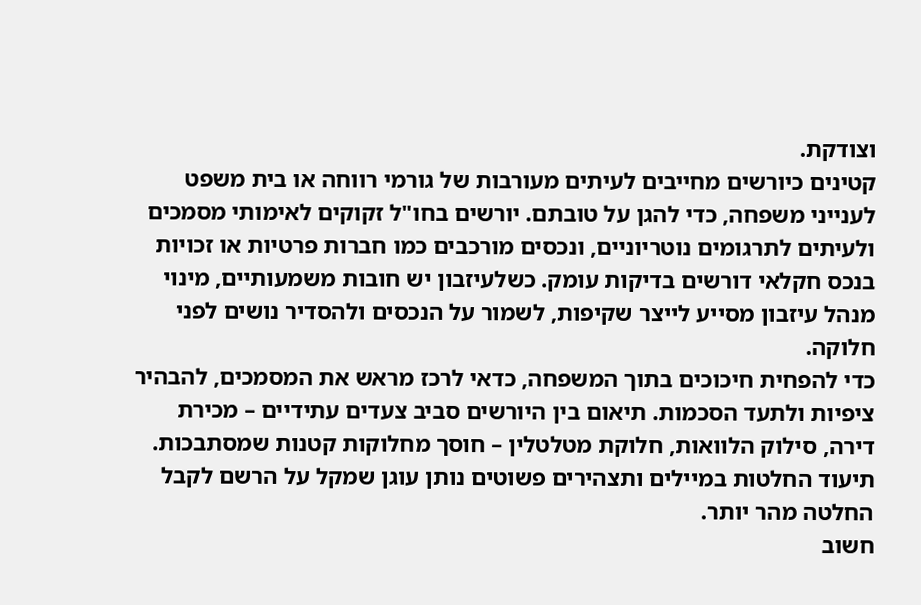וצודקת.
קטינים כיורשים מחייבים לעיתים מעורבות של גורמי רווחה או בית משפט לענייני משפחה, כדי להגן על טובתם. יורשים בחו"ל זקוקים לאימותי מסמכים ולעיתים לתרגומים נוטריוניים, ונכסים מורכבים כמו חברות פרטיות או זכויות בנכס חקלאי דורשים בדיקות עומק. כשלעיזבון יש חובות משמעותיים, מינוי מנהל עיזבון מסייע לייצר שקיפות, לשמור על הנכסים ולהסדיר נושים לפני חלוקה.
כדי להפחית חיכוכים בתוך המשפחה, כדאי לרכז מראש את המסמכים, להבהיר ציפיות ולתעד הסכמות. תיאום בין היורשים סביב צעדים עתידיים – מכירת דירה, סילוק הלוואות, חלוקת מטלטלין – חוסך מחלוקות קטנות שמסתבכות. תיעוד החלטות במיילים ותצהירים פשוטים נותן עוגן שמקל על הרשם לקבל החלטה מהר יותר.
חשוב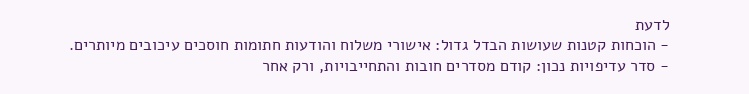לדעת
- הוכחות קטנות שעושות הבדל גדול: אישורי משלוח והודעות חתומות חוסכים עיכובים מיותרים.
- סדר עדיפויות נכון: קודם מסדרים חובות והתחייבויות, ורק אחר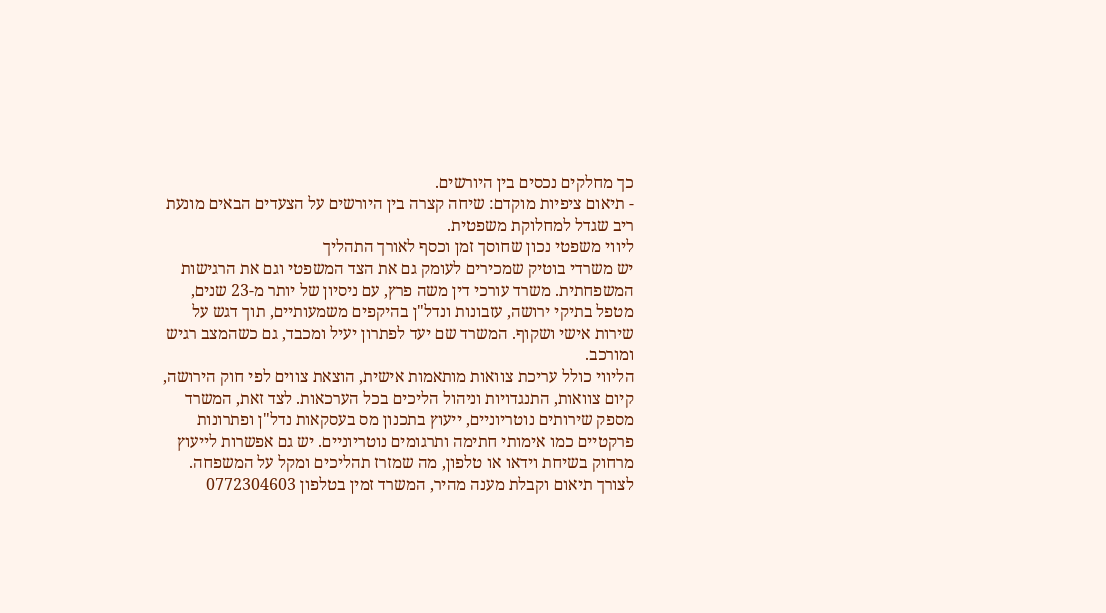כך מחלקים נכסים בין היורשים.
- תיאום ציפיות מוקדם: שיחה קצרה בין היורשים על הצעדים הבאים מונעת ריב שגדל למחלוקת משפטית.
ליווי משפטי נכון שחוסך זמן וכסף לאורך התהליך
יש משרדי בוטיק שמכירים לעומק גם את הצד המשפטי וגם את הרגישות המשפחתית. משרד עורכי דין משה פרץ, עם ניסיון של יותר מ-23 שנים, מטפל בתיקי ירושה, עזבונות ונדל"ן בהיקפים משמעותיים, תוך דגש על שירות אישי ושקוף. המשרד שם יעד לפתרון יעיל ומכבד, גם כשהמצב רגיש ומורכב.
הליווי כולל עריכת צוואות מותאמות אישית, הוצאת צווים לפי חוק הירושה, קיום צוואות, התנגדויות וניהול הליכים בכל הערכאות. לצד זאת, המשרד מספק שירותים נוטריוניים, ייעוץ בתכנון מס בעסקאות נדל"ן ופתרונות פרקטיים כמו אימותי חתימה ותרגומים נוטריוניים. יש גם אפשרות לייעוץ מרחוק בשיחת וידאו או טלפון, מה שמזרז תהליכים ומקל על המשפחה.
לצורך תיאום וקבלת מענה מהיר, המשרד זמין בטלפון 0772304603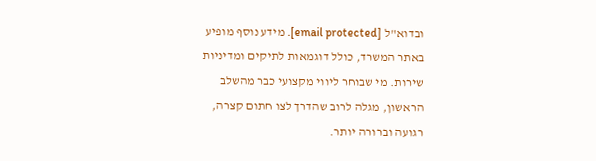ובדוא"ל [email protected]. מידע נוסף מופיע באתר המשרד, כולל דוגמאות לתיקים ומדיניות שירות. מי שבוחר ליווי מקצועי כבר מהשלב הראשון, מגלה לרוב שהדרך לצו חתום קצרה, רגועה וברורה יותר.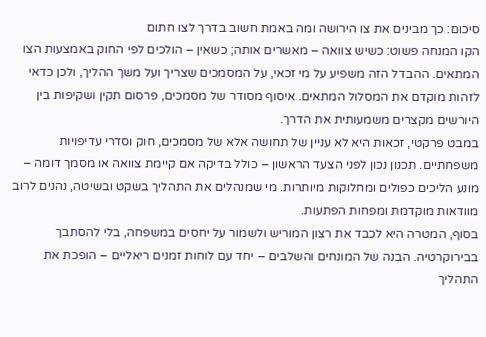סיכום: כך מבינים את צו הירושה ומה באמת חשוב בדרך לצו חתום
הקו המנחה פשוט: כשיש צוואה – מאשרים אותה; כשאין – הולכים לפי החוק באמצעות הצו המתאים. ההבדל הזה משפיע על מי זכאי, על המסמכים שצריך ועל משך ההליך, ולכן כדאי לזהות מוקדם את המסלול המתאים. איסוף מסודר של מסמכים, פרסום תקין ושקיפות בין היורשים מקצרים משמעותית את הדרך.
במבט פרקטי, זכאות היא לא עניין של תחושה אלא של מסמכים, חוק וסדרי עדיפויות משפחתיים. תכנון נכון לפני הצעד הראשון – כולל בדיקה אם קיימת צוואה או מסמך דומה – מונע הליכים כפולים ומחלוקות מיותרות. מי שמנהלים את התהליך בשקט ובשיטה, נהנים לרוב מוודאות מוקדמת ומפחות הפתעות.
בסוף, המטרה היא לכבד את רצון המוריש ולשמור על יחסים במשפחה, בלי להסתבך בבירוקרטיה. הבנה של המונחים והשלבים – יחד עם לוחות זמנים ריאליים – הופכת את התהליך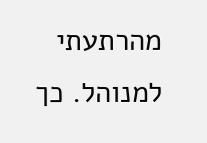מהרתעתי למנוהל. כך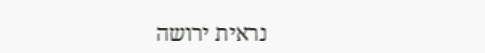נראית ירושה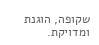שקופה, הוגנת ומדויקת.